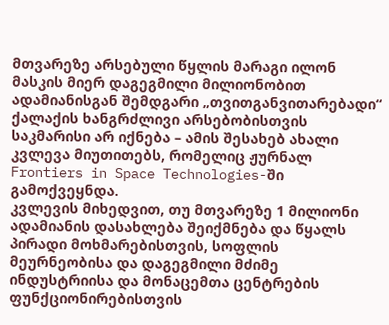მთვარეზე არსებული წყლის მარაგი ილონ მასკის მიერ დაგეგმილი მილიონობით ადამიანისგან შემდგარი „თვითგანვითარებადი“ ქალაქის ხანგრძლივი არსებობისთვის საკმარისი არ იქნება – ამის შესახებ ახალი კვლევა მიუთითებს, რომელიც ჟურნალ Frontiers in Space Technologies-ში გამოქვეყნდა.
კვლევის მიხედვით, თუ მთვარეზე 1 მილიონი ადამიანის დასახლება შეიქმნება და წყალს პირადი მოხმარებისთვის, სოფლის მეურნეობისა და დაგეგმილი მძიმე ინდუსტრიისა და მონაცემთა ცენტრების ფუნქციონირებისთვის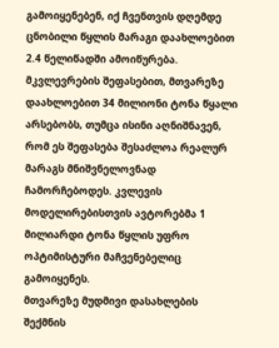გამოიყენებენ, იქ ჩვენთვის დღემდე ცნობილი წყლის მარაგი დაახლოებით 2.4 წელიწადში ამოიწურება.
მკვლევრების შეფასებით, მთვარეზე დაახლოებით 34 მილიონი ტონა წყალი არსებობს, თუმცა ისინი აღნიშნავენ, რომ ეს შეფასება შესაძლოა რეალურ მარაგს მნიშვნელოვნად ჩამორჩებოდეს. კვლევის მოდელირებისთვის ავტორებმა 1 მილიარდი ტონა წყლის უფრო ოპტიმისტური მაჩვენებელიც გამოიყენეს.
მთვარეზე მუდმივი დასახლების შექმნის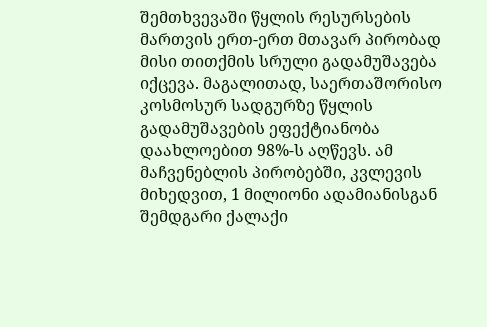შემთხვევაში წყლის რესურსების მართვის ერთ-ერთ მთავარ პირობად მისი თითქმის სრული გადამუშავება იქცევა. მაგალითად, საერთაშორისო კოსმოსურ სადგურზე წყლის გადამუშავების ეფექტიანობა დაახლოებით 98%-ს აღწევს. ამ მაჩვენებლის პირობებში, კვლევის მიხედვით, 1 მილიონი ადამიანისგან შემდგარი ქალაქი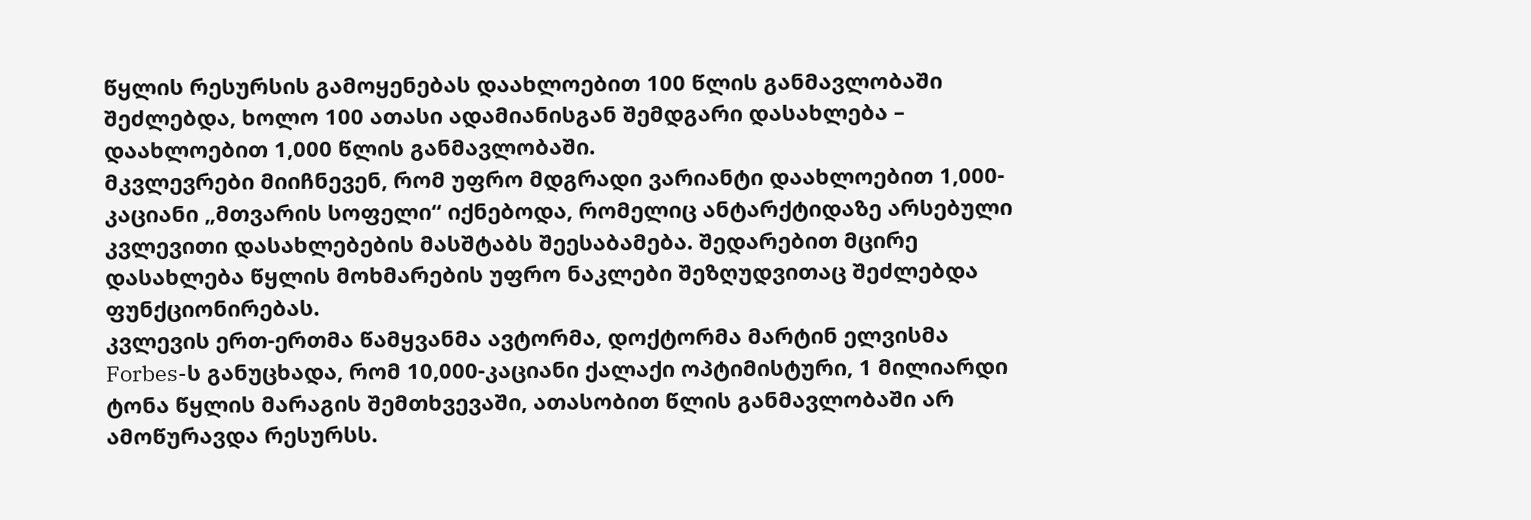წყლის რესურსის გამოყენებას დაახლოებით 100 წლის განმავლობაში შეძლებდა, ხოლო 100 ათასი ადამიანისგან შემდგარი დასახლება – დაახლოებით 1,000 წლის განმავლობაში.
მკვლევრები მიიჩნევენ, რომ უფრო მდგრადი ვარიანტი დაახლოებით 1,000-კაციანი „მთვარის სოფელი“ იქნებოდა, რომელიც ანტარქტიდაზე არსებული კვლევითი დასახლებების მასშტაბს შეესაბამება. შედარებით მცირე დასახლება წყლის მოხმარების უფრო ნაკლები შეზღუდვითაც შეძლებდა ფუნქციონირებას.
კვლევის ერთ-ერთმა წამყვანმა ავტორმა, დოქტორმა მარტინ ელვისმა Forbes-ს განუცხადა, რომ 10,000-კაციანი ქალაქი ოპტიმისტური, 1 მილიარდი ტონა წყლის მარაგის შემთხვევაში, ათასობით წლის განმავლობაში არ ამოწურავდა რესურსს.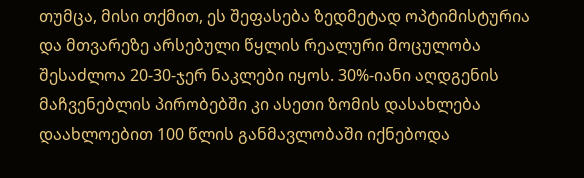თუმცა, მისი თქმით, ეს შეფასება ზედმეტად ოპტიმისტურია და მთვარეზე არსებული წყლის რეალური მოცულობა შესაძლოა 20-30-ჯერ ნაკლები იყოს. 30%-იანი აღდგენის მაჩვენებლის პირობებში კი ასეთი ზომის დასახლება დაახლოებით 100 წლის განმავლობაში იქნებოდა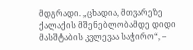მდგრადი. „ცხადია, მთვარეზე ქალაქის მშენებლობამდე დიდი მასშტაბის კვლევაა საჭირო“, –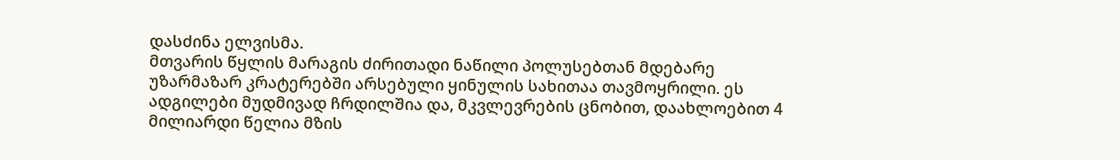დასძინა ელვისმა.
მთვარის წყლის მარაგის ძირითადი ნაწილი პოლუსებთან მდებარე უზარმაზარ კრატერებში არსებული ყინულის სახითაა თავმოყრილი. ეს ადგილები მუდმივად ჩრდილშია და, მკვლევრების ცნობით, დაახლოებით 4 მილიარდი წელია მზის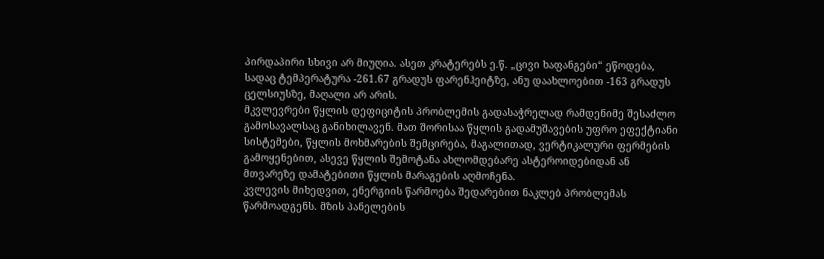პირდაპირი სხივი არ მიუღია. ასეთ კრატერებს ე.წ. „ცივი ხაფანგები“ ეწოდება, სადაც ტემპერატურა -261.67 გრადუს ფარენჰეიტზე, ანუ დაახლოებით -163 გრადუს ცელსიუსზე, მაღალი არ არის.
მკვლევრები წყლის დეფიციტის პრობლემის გადასაჭრელად რამდენიმე შესაძლო გამოსავალსაც განიხილავენ. მათ შორისაა წყლის გადამუშავების უფრო ეფექტიანი სისტემები, წყლის მოხმარების შემცირება, მაგალითად, ვერტიკალური ფერმების გამოყენებით, ასევე წყლის შემოტანა ახლომდებარე ასტეროიდებიდან ან მთვარეზე დამატებითი წყლის მარაგების აღმოჩენა.
კვლევის მიხედვით, ენერგიის წარმოება შედარებით ნაკლებ პრობლემას წარმოადგენს. მზის პანელების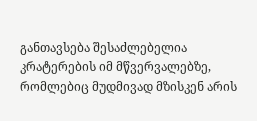განთავსება შესაძლებელია კრატერების იმ მწვერვალებზე, რომლებიც მუდმივად მზისკენ არის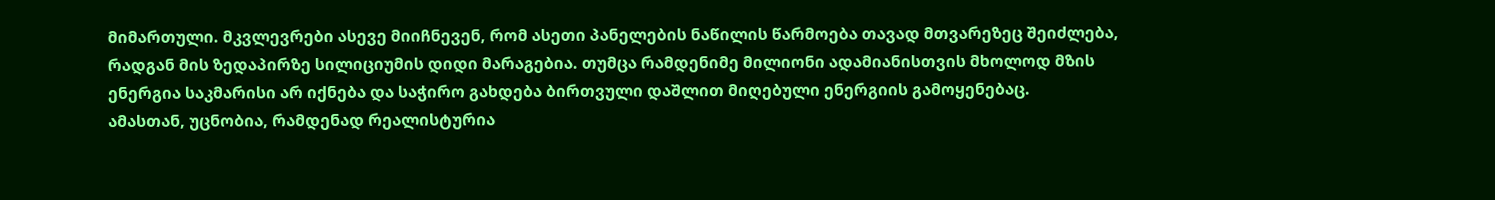მიმართული. მკვლევრები ასევე მიიჩნევენ, რომ ასეთი პანელების ნაწილის წარმოება თავად მთვარეზეც შეიძლება, რადგან მის ზედაპირზე სილიციუმის დიდი მარაგებია. თუმცა რამდენიმე მილიონი ადამიანისთვის მხოლოდ მზის ენერგია საკმარისი არ იქნება და საჭირო გახდება ბირთვული დაშლით მიღებული ენერგიის გამოყენებაც.
ამასთან, უცნობია, რამდენად რეალისტურია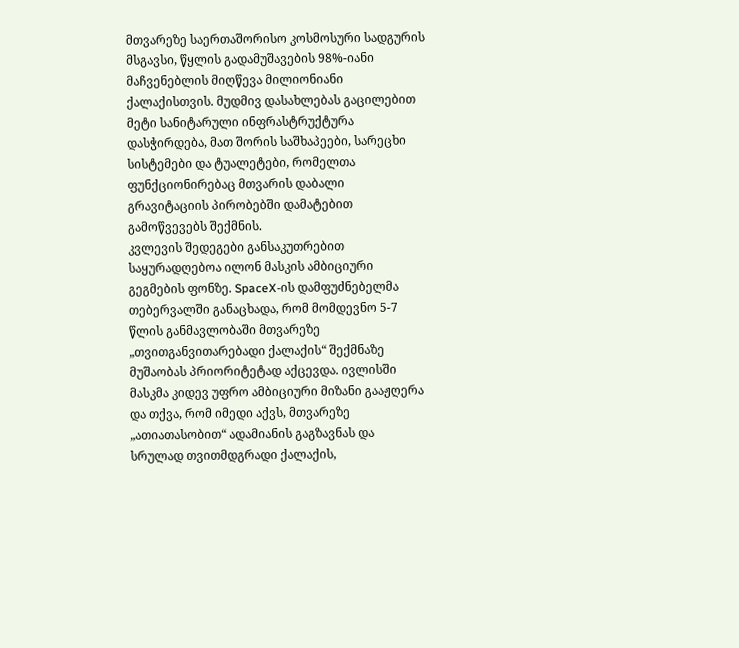მთვარეზე საერთაშორისო კოსმოსური სადგურის მსგავსი, წყლის გადამუშავების 98%-იანი მაჩვენებლის მიღწევა მილიონიანი ქალაქისთვის. მუდმივ დასახლებას გაცილებით მეტი სანიტარული ინფრასტრუქტურა დასჭირდება, მათ შორის საშხაპეები, სარეცხი სისტემები და ტუალეტები, რომელთა ფუნქციონირებაც მთვარის დაბალი გრავიტაციის პირობებში დამატებით გამოწვევებს შექმნის.
კვლევის შედეგები განსაკუთრებით საყურადღებოა ილონ მასკის ამბიციური გეგმების ფონზე. SpaceX-ის დამფუძნებელმა თებერვალში განაცხადა, რომ მომდევნო 5-7 წლის განმავლობაში მთვარეზე „თვითგანვითარებადი ქალაქის“ შექმნაზე მუშაობას პრიორიტეტად აქცევდა. ივლისში მასკმა კიდევ უფრო ამბიციური მიზანი გააჟღერა და თქვა, რომ იმედი აქვს, მთვარეზე „ათიათასობით“ ადამიანის გაგზავნას და სრულად თვითმდგრადი ქალაქის,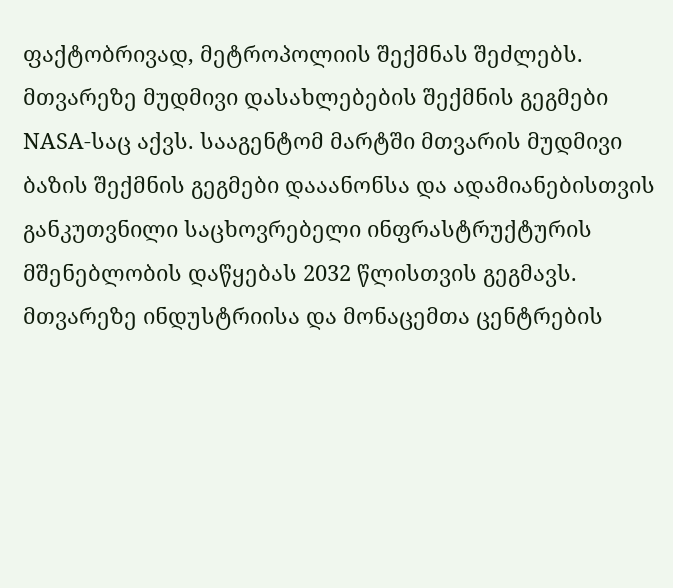ფაქტობრივად, მეტროპოლიის შექმნას შეძლებს.
მთვარეზე მუდმივი დასახლებების შექმნის გეგმები NASA-საც აქვს. სააგენტომ მარტში მთვარის მუდმივი ბაზის შექმნის გეგმები დააანონსა და ადამიანებისთვის განკუთვნილი საცხოვრებელი ინფრასტრუქტურის მშენებლობის დაწყებას 2032 წლისთვის გეგმავს.
მთვარეზე ინდუსტრიისა და მონაცემთა ცენტრების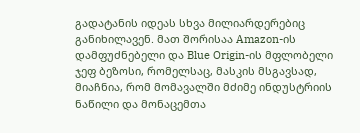გადატანის იდეას სხვა მილიარდერებიც განიხილავენ. მათ შორისაა Amazon-ის დამფუძნებელი და Blue Origin-ის მფლობელი ჯეფ ბეზოსი, რომელსაც, მასკის მსგავსად, მიაჩნია, რომ მომავალში მძიმე ინდუსტრიის ნაწილი და მონაცემთა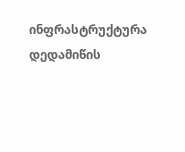ინფრასტრუქტურა დედამიწის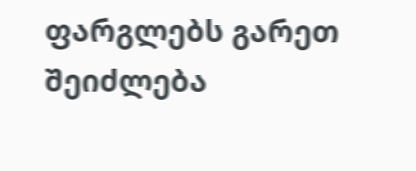ფარგლებს გარეთ შეიძლება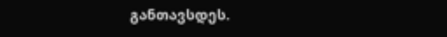განთავსდეს.